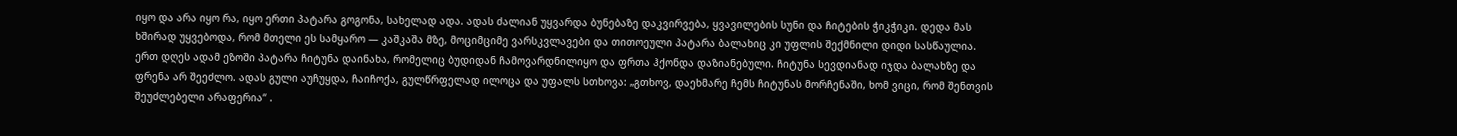იყო და არა იყო რა, იყო ერთი პატარა გოგონა, სახელად ადა. ადას ძალიან უყვარდა ბუნებაზე დაკვირვება, ყვავილების სუნი და ჩიტების ჭიკჭიკი. დედა მას ხშირად უყვებოდა, რომ მთელი ეს სამყარო — კაშკაშა მზე, მოციმციმე ვარსკვლავები და თითოეული პატარა ბალახიც კი უფლის შექმნილი დიდი სასწაულია.
ერთ დღეს ადამ ეზოში პატარა ჩიტუნა დაინახა, რომელიც ბუდიდან ჩამოვარდნილიყო და ფრთა ჰქონდა დაზიანებული. ჩიტუნა სევდიანად იჯდა ბალახზე და ფრენა არ შეეძლო. ადას გული აუჩუყდა, ჩაიჩოქა, გულწრფელად ილოცა და უფალს სთხოვა: „გთხოვ, დაეხმარე ჩემს ჩიტუნას მორჩენაში, ხომ ვიცი, რომ შენთვის შეუძლებელი არაფერია“ .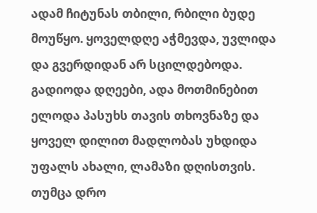ადამ ჩიტუნას თბილი, რბილი ბუდე მოუწყო. ყოველდღე აჭმევდა, უვლიდა და გვერდიდან არ სცილდებოდა. გადიოდა დღეები, ადა მოთმინებით ელოდა პასუხს თავის თხოვნაზე და ყოველ დილით მადლობას უხდიდა უფალს ახალი, ლამაზი დღისთვის.
თუმცა დრო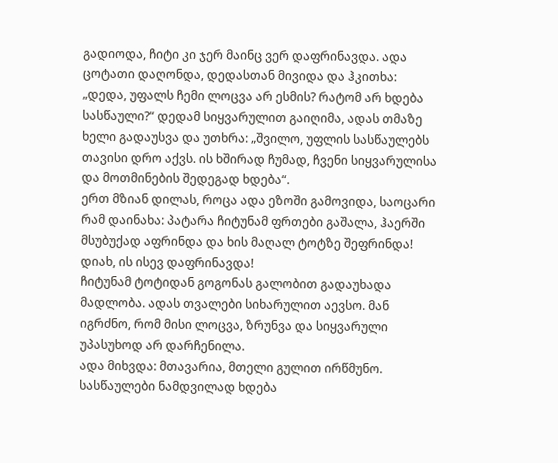გადიოდა, ჩიტი კი ჯერ მაინც ვერ დაფრინავდა. ადა ცოტათი დაღონდა, დედასთან მივიდა და ჰკითხა: „დედა, უფალს ჩემი ლოცვა არ ესმის? რატომ არ ხდება სასწაული?“ დედამ სიყვარულით გაიღიმა, ადას თმაზე ხელი გადაუსვა და უთხრა: „შვილო, უფლის სასწაულებს თავისი დრო აქვს. ის ხშირად ჩუმად, ჩვენი სიყვარულისა და მოთმინების შედეგად ხდება“.
ერთ მზიან დილას, როცა ადა ეზოში გამოვიდა, საოცარი რამ დაინახა: პატარა ჩიტუნამ ფრთები გაშალა, ჰაერში მსუბუქად აფრინდა და ხის მაღალ ტოტზე შეფრინდა! დიახ, ის ისევ დაფრინავდა!
ჩიტუნამ ტოტიდან გოგონას გალობით გადაუხადა მადლობა. ადას თვალები სიხარულით აევსო. მან იგრძნო, რომ მისი ლოცვა, ზრუნვა და სიყვარული უპასუხოდ არ დარჩენილა.
ადა მიხვდა: მთავარია, მთელი გულით ირწმუნო. სასწაულები ნამდვილად ხდება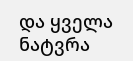და ყველა ნატვრა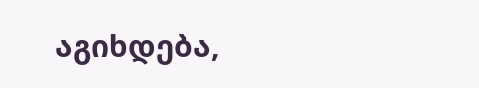აგიხდება,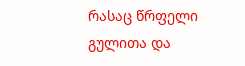რასაც წრფელი გულითა და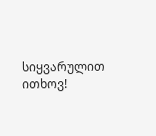სიყვარულით ითხოვ!